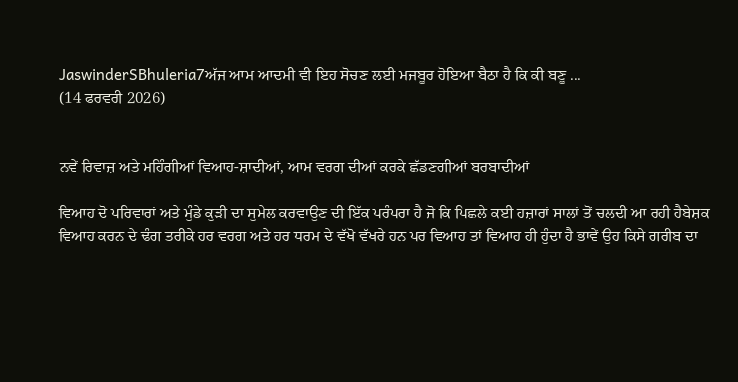JaswinderSBhuleria7ਅੱਜ ਆਮ ਆਦਮੀ ਵੀ ਇਹ ਸੋਚਣ ਲਈ ਮਜਬੂਰ ਹੋਇਆ ਬੈਠਾ ਹੈ ਕਿ ਕੀ ਬਣੂ ...
(14 ਫਰਵਰੀ 2026)


ਨਵੇਂ ਰਿਵਾਜ਼ ਅਤੇ ਮਹਿੰਗੀਆਂ ਵਿਆਹ-ਸ਼ਾਦੀਆਂ, ਆਮ ਵਰਗ ਦੀਆਂ ਕਰਕੇ ਛੱਡਣਗੀਆਂ ਬਰਬਾਦੀਆਂ

ਵਿਆਹ ਦੋ ਪਰਿਵਾਰਾਂ ਅਤੇ ਮੁੰਡੇ ਕੁੜੀ ਦਾ ਸੁਮੇਲ ਕਰਵਾਉਣ ਦੀ ਇੱਕ ਪਰੰਪਰਾ ਹੈ ਜੋ ਕਿ ਪਿਛਲੇ ਕਈ ਹਜ਼ਾਰਾਂ ਸਾਲਾਂ ਤੋਂ ਚਲਦੀ ਆ ਰਹੀ ਹੈਬੇਸ਼ਕ ਵਿਆਹ ਕਰਨ ਦੇ ਢੰਗ ਤਰੀਕੇ ਹਰ ਵਰਗ ਅਤੇ ਹਰ ਧਰਮ ਦੇ ਵੱਖੋ ਵੱਖਰੇ ਹਨ ਪਰ ਵਿਆਹ ਤਾਂ ਵਿਆਹ ਹੀ ਹੁੰਦਾ ਹੈ ਭਾਵੇਂ ਉਹ ਕਿਸੇ ਗਰੀਬ ਦਾ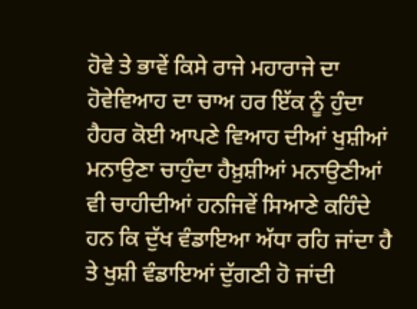ਹੋਵੇ ਤੇ ਭਾਵੇਂ ਕਿਸੇ ਰਾਜੇ ਮਹਾਰਾਜੇ ਦਾ ਹੋਵੇਵਿਆਹ ਦਾ ਚਾਅ ਹਰ ਇੱਕ ਨੂੰ ਹੁੰਦਾ ਹੈਹਰ ਕੋਈ ਆਪਣੇ ਵਿਆਹ ਦੀਆਂ ਖੁਸ਼ੀਆਂ ਮਨਾਉਣਾ ਚਾਹੁੰਦਾ ਹੈਖ਼ੁਸ਼ੀਆਂ ਮਨਾਉਣੀਆਂ ਵੀ ਚਾਹੀਦੀਆਂ ਹਨਜਿਵੇਂ ਸਿਆਣੇ ਕਹਿੰਦੇ ਹਨ ਕਿ ਦੁੱਖ ਵੰਡਾਇਆ ਅੱਧਾ ਰਹਿ ਜਾਂਦਾ ਹੈ ਤੇ ਖੁਸ਼ੀ ਵੰਡਾਇਆਂ ਦੁੱਗਣੀ ਹੋ ਜਾਂਦੀ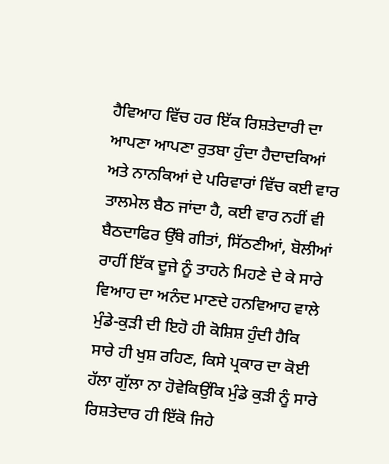ਹੈਵਿਆਹ ਵਿੱਚ ਹਰ ਇੱਕ ਰਿਸ਼ਤੇਦਾਰੀ ਦਾ ਆਪਣਾ ਆਪਣਾ ਰੁਤਬਾ ਹੁੰਦਾ ਹੈਦਾਦਕਿਆਂ ਅਤੇ ਨਾਨਕਿਆਂ ਦੇ ਪਰਿਵਾਰਾਂ ਵਿੱਚ ਕਈ ਵਾਰ ਤਾਲਮੇਲ ਬੈਠ ਜਾਂਦਾ ਹੈ, ਕਈ ਵਾਰ ਨਹੀਂ ਵੀ ਬੈਠਦਾਫਿਰ ਉੱਥੇ ਗੀਤਾਂ, ਸਿੱਠਣੀਆਂ, ਬੋਲੀਆਂ ਰਾਹੀਂ ਇੱਕ ਦੂਜੇ ਨੂੰ ਤਾਹਨੇ ਮਿਹਣੇ ਦੇ ਕੇ ਸਾਰੇ ਵਿਆਹ ਦਾ ਅਨੰਦ ਮਾਣਦੇ ਹਨਵਿਆਹ ਵਾਲੇ ਮੁੰਡੇ-ਕੁੜੀ ਦੀ ਇਹੋ ਹੀ ਕੋਸ਼ਿਸ਼ ਹੁੰਦੀ ਹੈਕਿ ਸਾਰੇ ਹੀ ਖੁਸ਼ ਰਹਿਣ, ਕਿਸੇ ਪ੍ਰਕਾਰ ਦਾ ਕੋਈ ਹੱਲਾ ਗੁੱਲਾ ਨਾ ਹੋਵੇਕਿਉਂਕਿ ਮੁੰਡੇ ਕੁੜੀ ਨੂੰ ਸਾਰੇ ਰਿਸ਼ਤੇਦਾਰ ਹੀ ਇੱਕੋ ਜਿਹੇ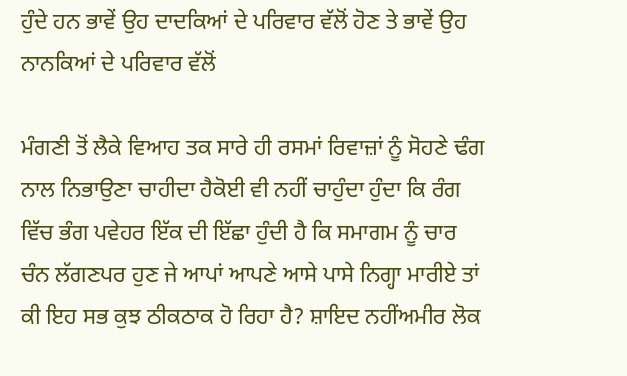ਹੁੰਦੇ ਹਨ ਭਾਵੇਂ ਉਹ ਦਾਦਕਿਆਂ ਦੇ ਪਰਿਵਾਰ ਵੱਲੋਂ ਹੋਣ ਤੇ ਭਾਵੇਂ ਉਹ ਨਾਨਕਿਆਂ ਦੇ ਪਰਿਵਾਰ ਵੱਲੋਂ

ਮੰਗਣੀ ਤੋਂ ਲੈਕੇ ਵਿਆਹ ਤਕ ਸਾਰੇ ਹੀ ਰਸਮਾਂ ਰਿਵਾਜ਼ਾਂ ਨੂੰ ਸੋਹਣੇ ਢੰਗ ਨਾਲ ਨਿਭਾਉਣਾ ਚਾਹੀਦਾ ਹੈਕੋਈ ਵੀ ਨਹੀਂ ਚਾਹੁੰਦਾ ਹੁੰਦਾ ਕਿ ਰੰਗ ਵਿੱਚ ਭੰਗ ਪਵੇਹਰ ਇੱਕ ਦੀ ਇੱਛਾ ਹੁੰਦੀ ਹੈ ਕਿ ਸਮਾਗਮ ਨੂੰ ਚਾਰ ਚੰਨ ਲੱਗਣਪਰ ਹੁਣ ਜੇ ਆਪਾਂ ਆਪਣੇ ਆਸੇ ਪਾਸੇ ਨਿਗ੍ਹਾ ਮਾਰੀਏ ਤਾਂ ਕੀ ਇਹ ਸਭ ਕੁਝ ਠੀਕਠਾਕ ਹੋ ਰਿਹਾ ਹੈ? ਸ਼ਾਇਦ ਨਹੀਂਅਮੀਰ ਲੋਕ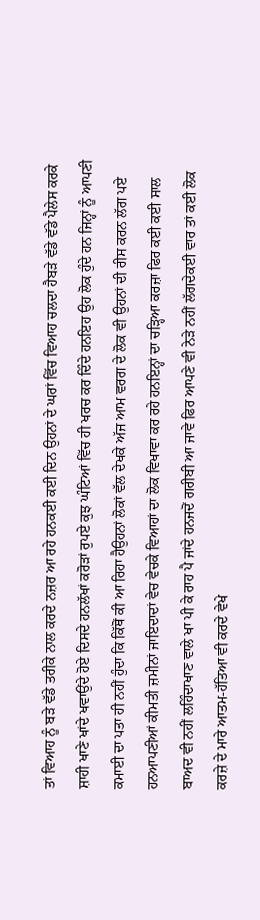ਤਾਂ ਵਿਆਹ ਨੂੰ ਬੜੇ ਵੱਡੇ ਤਰੀਕੇ ਨਾਲ ਕਰਦੇ ਨਜ਼ਰ ਆ ਰਹੇ ਹਨਕਈ ਕਈ ਦਿਨ ਉਹਨਾਂ ਦੇ ਘਰਾਂ ਵਿੱਚ ਵਿਆਹ ਚਲਦਾ ਹੈਬੜੇ ਵੱਡੇ ਵੱਡੇ ਪੈਲੇਸ ਕਰਕੇ ਸ਼ਾਹੀ ਖਾਣੇ ਖਾਂਦੇ ਖਵਾਉਂਦੇ ਹੋਏ ਦਿਸਦੇ ਹਨਲੱਖਾਂ ਕਰੋੜਾਂ ਰੁਪਏ ਕੁਝ ਘੰਟਿਆਂ ਵਿੱਚ ਹੀ ਖਰਚ ਕਰ ਦਿੰਦੇ ਹਨਇਹ ਉਹ ਲੋਕ ਹੁੰਦੇ ਹਨ ਜਿਨ੍ਹਾਂ ਨੂੰ ਆਪਣੀ ਕਮਾਈ ਦਾ ਪਤਾ ਹੀ ਨਹੀਂ ਹੁੰਦਾ ਕਿ ਕਿੱਥੋਂ ਕੀ ਆ ਰਿਹਾ ਹੈਉਹਨਾਂ ਲੋਕਾਂ ਵੱਲ ਦੇਖਕੇ ਅੱਜ ਆਮ ਵਰਗ ਦੇ ਲੋਕ ਵੀ ਉਹਨਾਂ ਦੀ ਰੀਸ ਕਰਨ ਲੱਗ ਪਏ ਹਨਆਪਣੀਆਂ ਕੀਮਤੀ ਜ਼ਮੀਨਾਂ ਜਾਇਦਾਦਾਂ ਵੇਚ ਵੇਚਕੇ ਵਿਆਹਾਂ ਦਾ ਲੋਕ ਵਿਖਾਵਾ ਕਰ ਰਹੇ ਹਨਇਨ੍ਹਾਂ ਦਾ ਚੜ੍ਹਿਆ ਕਰਜ਼ਾ ਫਿਰ ਕਈ ਕਈ ਸਾਲ ਬਾਅਦ ਵੀ ਨਹੀਂ ਲਹਿੰਦਾਖਾਣ ਵਾਲੇ ਖਾ ਪੀ ਕੇ ਰਾਹ ਪੈ ਜਾਂਦੇ ਹਨਜਦੋਂ ਗਰੀਬੀ ਆ ਜਾਵੇ ਫਿਰ ਆਪਣੇ ਵੀ ਨੇੜੇ ਨਹੀਂ ਲੱਗਦੇਕਈ ਵਾਰ ਤਾਂ ਕਈ ਲੋਕ ਕਰਜ਼ੇ ਦੇ ਮਾਰੇ ਆਤਮ-ਹੱਤਿਆ ਵੀ ਕਰਦੇ ਵੇਖੇ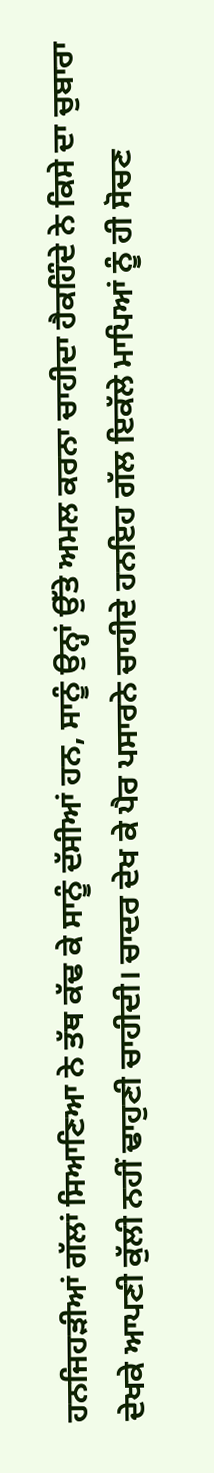ਹਨਜਿਹੜੀਆਂ ਗੱਲਾਂ ਸਿਆਣਿਆ ਨੇ ਤੱਥ ਕੱਢ ਕੇ ਸਾਨੂੰ ਦੱਸੀਆਂ ਹਨ, ਸਾਨੂੰ ਉਨ੍ਹਾਂ ਉੱਤੇ ਅਮਲ ਕਰਨਾ ਚਾਹੀਦਾ ਹੈਕਹਿੰਦੇ ਨੇ ਕਿਸੇ ਦਾ ਚੁਬਾਰਾ ਦੇਖਕੇ ਆਪਣੀ ਕੁੱਲੀ ਨਹੀਂ ਢਾਹੁਣੀ ਚਾਹੀਦੀ। ਚਾਦਰ ਦੇਖ ਕੇ ਪੈਰ ਪਸਾਰਨੇ ਚਾਹੀਦੇ ਹਨਇਹ ਗੱਲ ਇਕੱਲੇ ਮਾਪਿਆਂ ਨੂੰ ਹੀ ਸੋਚਣ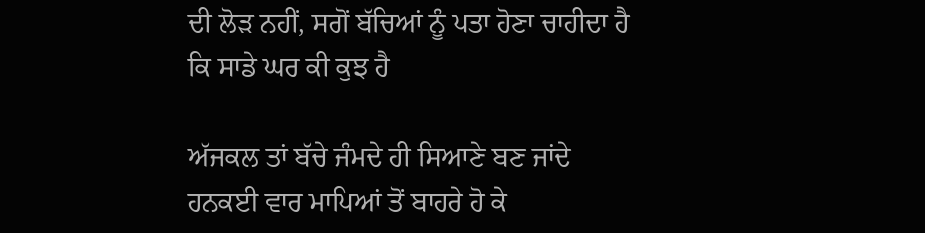ਦੀ ਲੋੜ ਨਹੀਂ, ਸਗੋਂ ਬੱਚਿਆਂ ਨੂੰ ਪਤਾ ਹੋਣਾ ਚਾਹੀਦਾ ਹੈ ਕਿ ਸਾਡੇ ਘਰ ਕੀ ਕੁਝ ਹੈ

ਅੱਜਕਲ ਤਾਂ ਬੱਚੇ ਜੰਮਦੇ ਹੀ ਸਿਆਣੇ ਬਣ ਜਾਂਦੇ ਹਨਕਈ ਵਾਰ ਮਾਪਿਆਂ ਤੋਂ ਬਾਹਰੇ ਹੋ ਕੇ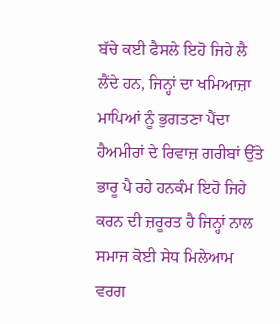ਬੱਚੇ ਕਈ ਫੈਸਲੇ ਇਹੋ ਜਿਹੇ ਲੈ ਲੈਂਦੇ ਹਨ, ਜਿਨ੍ਹਾਂ ਦਾ ਖਮਿਆਜ਼ਾ ਮਾਪਿਆਂ ਨੂੰ ਭੁਗਤਣਾ ਪੈਂਦਾ ਹੈਅਮੀਰਾਂ ਦੇ ਰਿਵਾਜ਼ ਗਰੀਬਾਂ ਉੱਤੇ ਭਾਰੂ ਪੈ ਰਹੇ ਹਨਕੰਮ ਇਹੋ ਜਿਹੇ ਕਰਨ ਦੀ ਜ਼ਰੂਰਤ ਹੈ ਜਿਨ੍ਹਾਂ ਨਾਲ ਸਮਾਜ ਕੋਈ ਸੇਧ ਮਿਲੇਆਮ ਵਰਗ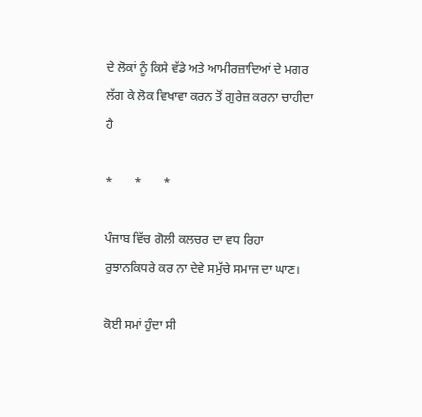ਦੇ ਲੋਕਾਂ ਨੂੰ ਕਿਸੇ ਵੱਡੇ ਅਤੇ ਆਮੀਰਜ਼ਾਦਿਆਂ ਦੇ ਮਗਰ ਲੱਗ ਕੇ ਲੋਕ ਵਿਖਾਵਾ ਕਰਨ ਤੋਂ ਗੁਰੇਜ਼ ਕਰਨਾ ਚਾਹੀਦਾ ਹੈ

*       *       *

ਪੰਜਾਬ ਵਿੱਚ ਗੋਲੀ ਕਲਚਰ ਦਾ ਵਧ ਰਿਹਾ ਰੁਝਾਨਕਿਧਰੇ ਕਰ ਨਾ ਦੇਵੇ ਸਮੁੱਚੇ ਸਮਾਜ ਦਾ ਘਾਣ।

ਕੋਈ ਸਮਾਂ ਹੁੰਦਾ ਸੀ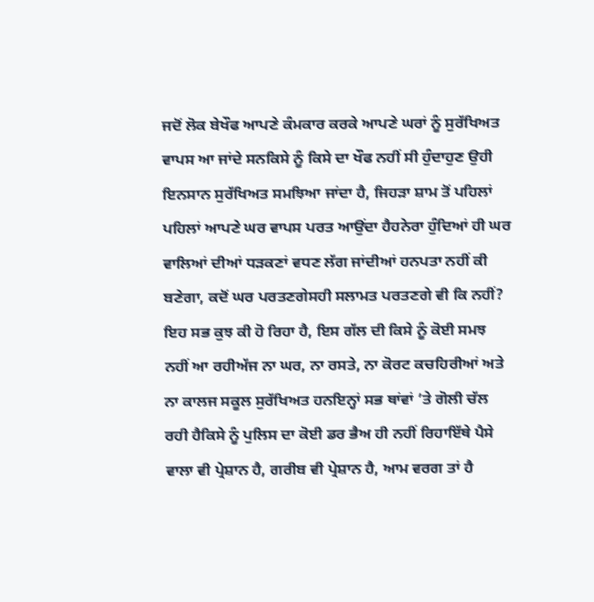ਜਦੋਂ ਲੋਕ ਬੇਖੌਫ ਆਪਣੇ ਕੰਮਕਾਰ ਕਰਕੇ ਆਪਣੇ ਘਰਾਂ ਨੂੰ ਸੁਰੱਖਿਅਤ ਵਾਪਸ ਆ ਜਾਂਦੇ ਸਨਕਿਸੇ ਨੂੰ ਕਿਸੇ ਦਾ ਖੌਫ ਨਹੀਂ ਸੀ ਹੁੰਦਾਹੁਣ ਉਹੀ ਇਨਸਾਨ ਸੁਰੱਖਿਅਤ ਸਮਝਿਆ ਜਾਂਦਾ ਹੈ, ਜਿਹੜਾ ਸ਼ਾਮ ਤੋਂ ਪਹਿਲਾਂ ਪਹਿਲਾਂ ਆਪਣੇ ਘਰ ਵਾਪਸ ਪਰਤ ਆਉਂਦਾ ਹੈਹਨੇਰਾ ਹੁੰਦਿਆਂ ਹੀ ਘਰ ਵਾਲਿਆਂ ਦੀਆਂ ਧੜਕਣਾਂ ਵਧਣ ਲੱਗ ਜਾਂਦੀਆਂ ਹਨਪਤਾ ਨਹੀਂ ਕੀ ਬਣੇਗਾ, ਕਦੋਂ ਘਰ ਪਰਤਣਗੇਸਹੀ ਸਲਾਮਤ ਪਰਤਣਗੇ ਵੀ ਕਿ ਨਹੀਂ? ਇਹ ਸਭ ਕੁਝ ਕੀ ਹੋ ਰਿਹਾ ਹੈ, ਇਸ ਗੱਲ ਦੀ ਕਿਸੇ ਨੂੰ ਕੋਈ ਸਮਝ ਨਹੀਂ ਆ ਰਹੀਅੱਜ ਨਾ ਘਰ, ਨਾ ਰਸਤੇ, ਨਾ ਕੋਰਟ ਕਚਹਿਰੀਆਂ ਅਤੇ ਨਾ ਕਾਲਜ ਸਕੂਲ ਸੁਰੱਖਿਅਤ ਹਨਇਨ੍ਹਾਂ ਸਭ ਥਾਂਵਾਂ ’ਤੇ ਗੋਲੀ ਚੱਲ ਰਹੀ ਹੈਕਿਸੇ ਨੂੰ ਪੁਲਿਸ ਦਾ ਕੋਈ ਡਰ ਭੈਅ ਹੀ ਨਹੀਂ ਰਿਹਾਇੱਥੇ ਪੈਸੇ ਵਾਲਾ ਵੀ ਪ੍ਰੇਸ਼ਾਨ ਹੈ, ਗਰੀਬ ਵੀ ਪ੍ਰੇਸ਼ਾਨ ਹੈ, ਆਮ ਵਰਗ ਤਾਂ ਹੈ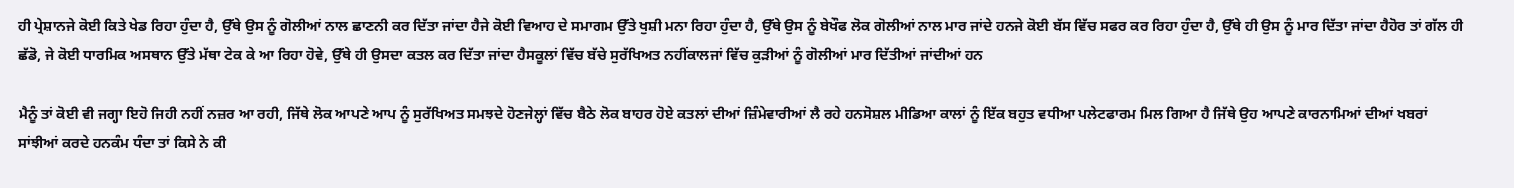ਹੀ ਪ੍ਰੇਸ਼ਾਨਜੇ ਕੋਈ ਕਿਤੇ ਖੇਡ ਰਿਹਾ ਹੁੰਦਾ ਹੈ, ਉੱਥੇ ਉਸ ਨੂੰ ਗੋਲੀਆਂ ਨਾਲ ਛਾਣਨੀ ਕਰ ਦਿੱਤਾ ਜਾਂਦਾ ਹੈਜੇ ਕੋਈ ਵਿਆਹ ਦੇ ਸਮਾਗਮ ਉੱਤੇ ਖੁਸ਼ੀ ਮਨਾ ਰਿਹਾ ਹੁੰਦਾ ਹੈ, ਉੱਥੇ ਉਸ ਨੂੰ ਬੇਖੌਫ ਲੋਕ ਗੋਲੀਆਂ ਨਾਲ ਮਾਰ ਜਾਂਦੇ ਹਨਜੇ ਕੋਈ ਬੱਸ ਵਿੱਚ ਸਫਰ ਕਰ ਰਿਹਾ ਹੁੰਦਾ ਹੈ, ਉੱਥੇ ਹੀ ਉਸ ਨੂੰ ਮਾਰ ਦਿੱਤਾ ਜਾਂਦਾ ਹੈਹੋਰ ਤਾਂ ਗੱਲ ਹੀ ਛੱਡੋ, ਜੇ ਕੋਈ ਧਾਰਮਿਕ ਅਸਥਾਨ ਉੱਤੇ ਮੱਥਾ ਟੇਕ ਕੇ ਆ ਰਿਹਾ ਹੋਵੇ, ਉੱਥੇ ਹੀ ਉਸਦਾ ਕਤਲ ਕਰ ਦਿੱਤਾ ਜਾਂਦਾ ਹੈਸਕੂਲਾਂ ਵਿੱਚ ਬੱਚੇ ਸੁਰੱਖਿਅਤ ਨਹੀਂਕਾਲਜਾਂ ਵਿੱਚ ਕੁੜੀਆਂ ਨੂੰ ਗੋਲੀਆਂ ਮਾਰ ਦਿੱਤੀਆਂ ਜਾਂਦੀਆਂ ਹਨ

ਮੈਨੂੰ ਤਾਂ ਕੋਈ ਵੀ ਜਗ੍ਹਾ ਇਹੋ ਜਿਹੀ ਨਹੀਂ ਨਜ਼ਰ ਆ ਰਹੀ, ਜਿੱਥੇ ਲੋਕ ਆਪਣੇ ਆਪ ਨੂੰ ਸੁਰੱਖਿਅਤ ਸਮਝਦੇ ਹੋਣਜੇਲ੍ਹਾਂ ਵਿੱਚ ਬੈਠੇ ਲੋਕ ਬਾਹਰ ਹੋਏ ਕਤਲਾਂ ਦੀਆਂ ਜ਼ਿੰਮੇਵਾਰੀਆਂ ਲੈ ਰਹੇ ਹਨਸੋਸ਼ਲ ਮੀਡਿਆ ਕਾਲਾਂ ਨੂੰ ਇੱਕ ਬਹੁਤ ਵਧੀਆ ਪਲੇਟਫਾਰਮ ਮਿਲ ਗਿਆ ਹੈ ਜਿੱਥੇ ਉਹ ਆਪਣੇ ਕਾਰਨਾਮਿਆਂ ਦੀਆਂ ਖਬਰਾਂ ਸਾਂਝੀਆਂ ਕਰਦੇ ਹਨਕੰਮ ਧੰਦਾ ਤਾਂ ਕਿਸੇ ਨੇ ਕੀ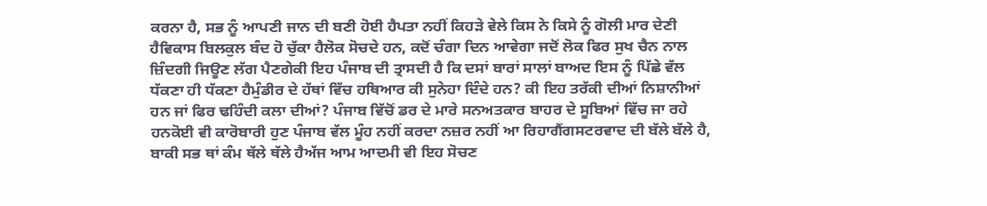ਕਰਨਾ ਹੈ, ਸਭ ਨੂੰ ਆਪਣੀ ਜਾਨ ਦੀ ਬਣੀ ਹੋਈ ਹੈਪਤਾ ਨਹੀਂ ਕਿਹੜੇ ਵੇਲੇ ਕਿਸ ਨੇ ਕਿਸੇ ਨੂੰ ਗੋਲੀ ਮਾਰ ਦੇਣੀ ਹੈਵਿਕਾਸ ਬਿਲਕੁਲ ਬੰਦ ਹੋ ਚੁੱਕਾ ਹੈਲੋਕ ਸੋਚਦੇ ਹਨ, ਕਦੋਂ ਚੰਗਾ ਦਿਨ ਆਵੇਗਾ ਜਦੋਂ ਲੋਕ ਫਿਰ ਸੁਖ ਚੈਨ ਨਾਲ ਜ਼ਿੰਦਗੀ ਜਿਊਣ ਲੱਗ ਪੈਣਗੇਕੀ ਇਹ ਪੰਜਾਬ ਦੀ ਤ੍ਰਾਸਦੀ ਹੈ ਕਿ ਦਸਾਂ ਬਾਰਾਂ ਸਾਲਾਂ ਬਾਅਦ ਇਸ ਨੂੰ ਪਿੱਛੇ ਵੱਲ ਧੱਕਣਾ ਹੀ ਧੱਕਣਾ ਹੈਮੁੰਡੀਰ ਦੇ ਹੱਥਾਂ ਵਿੱਚ ਹਥਿਆਰ ਕੀ ਸੁਨੇਹਾ ਦਿੰਦੇ ਹਨ? ਕੀ ਇਹ ਤਰੱਕੀ ਦੀਆਂ ਨਿਸ਼ਾਨੀਆਂ ਹਨ ਜਾਂ ਫਿਰ ਢਹਿੰਦੀ ਕਲਾ ਦੀਆਂ? ਪੰਜਾਬ ਵਿੱਚੋਂ ਡਰ ਦੇ ਮਾਰੇ ਸਨਅਤਕਾਰ ਬਾਹਰ ਦੇ ਸੂਬਿਆਂ ਵਿੱਚ ਜਾ ਰਹੇ ਹਨਕੋਈ ਵੀ ਕਾਰੋਬਾਰੀ ਹੁਣ ਪੰਜਾਬ ਵੱਲ ਮੂੰਹ ਨਹੀਂ ਕਰਦਾ ਨਜ਼ਰ ਨਹੀਂ ਆ ਰਿਹਾਗੈਂਗਸਟਰਵਾਦ ਦੀ ਬੱਲੇ ਬੱਲੇ ਹੈ, ਬਾਕੀ ਸਭ ਥਾਂ ਕੰਮ ਥੱਲੇ ਥੱਲੇ ਹੈਅੱਜ ਆਮ ਆਦਮੀ ਵੀ ਇਹ ਸੋਚਣ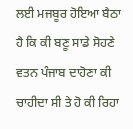ਲਈ ਮਜਬੂਰ ਹੋਇਆ ਬੈਠਾ ਹੈ ਕਿ ਕੀ ਬਣੂ ਸਾਡੇ ਸੋਹਣੇ ਵਤਨ ਪੰਜਾਬ ਦਾਹੋਣਾ ਕੀ ਚਾਹੀਦਾ ਸੀ ਤੇ ਹੋ ਕੀ ਰਿਹਾ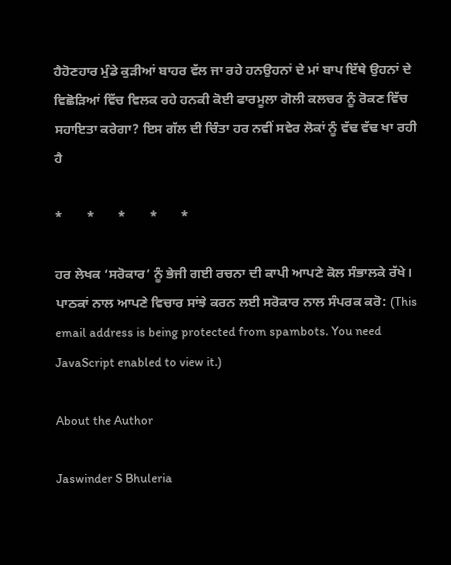ਹੈਹੋਣਹਾਰ ਮੁੰਡੇ ਕੁੜੀਆਂ ਬਾਹਰ ਵੱਲ ਜਾ ਰਹੇ ਹਨਉਹਨਾਂ ਦੇ ਮਾਂ ਬਾਪ ਇੱਥੇ ਉਹਨਾਂ ਦੇ ਵਿਛੋੜਿਆਂ ਵਿੱਚ ਵਿਲਕ ਰਹੇ ਹਨਕੀ ਕੋਈ ਫਾਰਮੂਲਾ ਗੋਲੀ ਕਲਚਰ ਨੂੰ ਰੋਕਣ ਵਿੱਚ ਸਹਾਇਤਾ ਕਰੇਗਾ? ਇਸ ਗੱਲ ਦੀ ਚਿੰਤਾ ਹਰ ਨਵੀਂ ਸਵੇਰ ਲੋਕਾਂ ਨੂੰ ਵੱਢ ਵੱਢ ਖਾ ਰਹੀ ਹੈ

*       *       *       *       *

ਹਰ ਲੇਖਕ ‘ਸਰੋਕਾਰ’ ਨੂੰ ਭੇਜੀ ਗਈ ਰਚਨਾ ਦੀ ਕਾਪੀ ਆਪਣੇ ਕੋਲ ਸੰਭਾਲਕੇ ਰੱਖੇ।
ਪਾਠਕਾਂ ਨਾਲ ਆਪਣੇ ਵਿਚਾਰ ਸਾਂਝੇ ਕਰਨ ਲਈ ਸਰੋਕਾਰ ਨਾਲ ਸੰਪਰਕ ਕਰੋ: (This email address is being protected from spambots. You need JavaScript enabled to view it.)

About the Author

Jaswinder S Bhuleria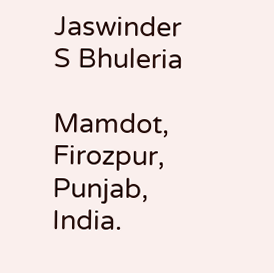Jaswinder S Bhuleria

Mamdot, Firozpur, Punjab, India.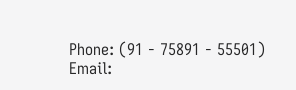Phone: (91 - 75891 - 55501)
Email: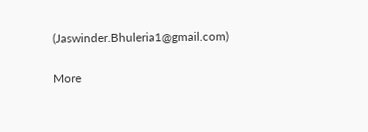(Jaswinder.Bhuleria1@gmail.com)

More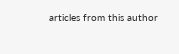articles from this author